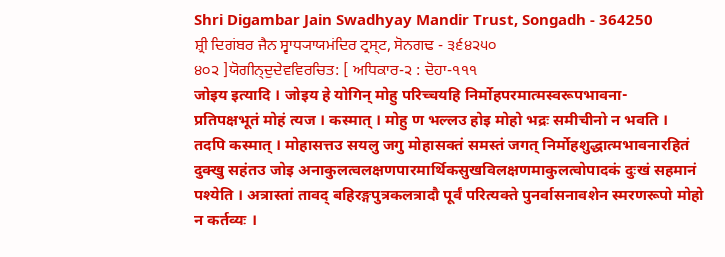Shri Digambar Jain Swadhyay Mandir Trust, Songadh - 364250
ਸ਼੍ਰੀ ਦਿਗਂਬਰ ਜੈਨ ਸ੍ਵਾਧ੍ਯਾਯਮਂਦਿਰ ਟ੍ਰਸ੍ਟ, ਸੋਨਗਢ - ੩੬੪੨੫੦
੪੦੨ ]ਯੋਗੀਨ੍ਦੁਦੇਵਵਿਰਚਿਤ: [ ਅਧਿਕਾਰ-੨ : ਦੋਹਾ-੧੧੧
जोइय इत्यादि । जोइय हे योगिन् मोहु परिच्चयहि निर्मोहपरमात्मस्वरूपभावना-
प्रतिपक्षभूतं मोहं त्यज । कस्मात् । मोहु ण भल्लउ होइ मोहो भद्रः समीचीनो न भवति ।
तदपि कस्मात् । मोहासत्तउ सयलु जगु मोहासक्तं समस्तं जगत् निर्मोहशुद्धात्मभावनारहितं
दुक्खु सहंतउ जोइ अनाकुलत्वलक्षणपारमार्थिकसुखविलक्षणमाकुलत्वोपादकं दुःखं सहमानं
पश्येति । अत्रास्तां तावद् बहिरङ्गपुत्रकलत्रादौ पूर्वं परित्यक्ते पुनर्वासनावशेन स्मरणरूपो मोहो
न कर्तव्यः ।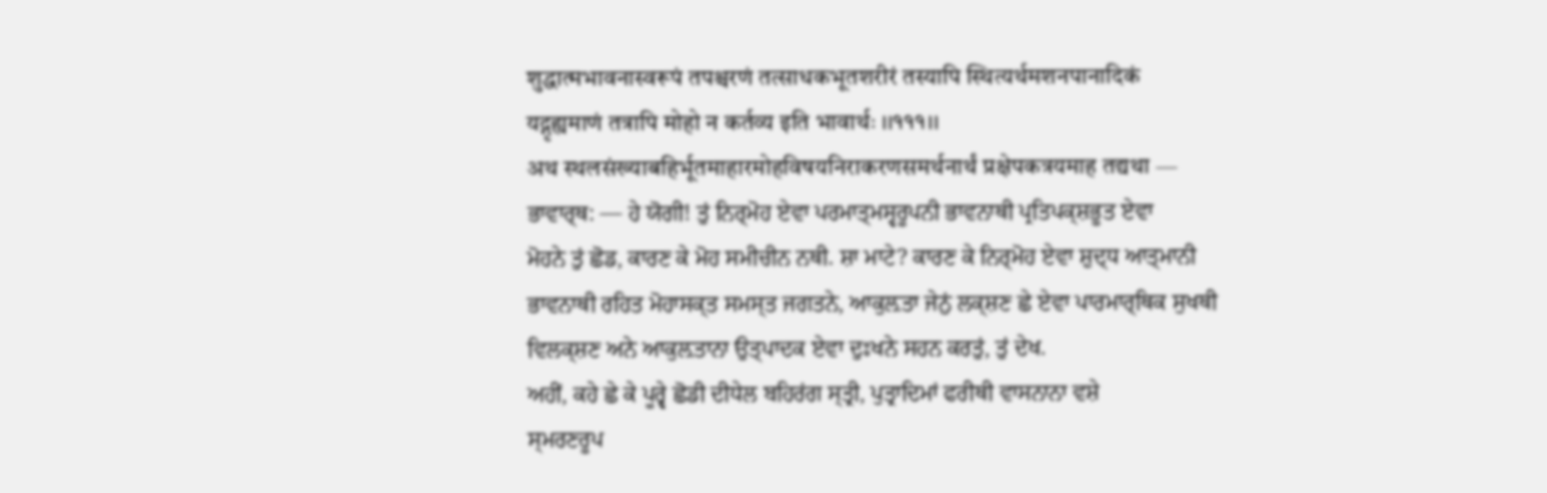शुद्धात्मभावनास्वरूपं तपश्चरणं तत्साधकभूतशरीरं तस्यापि स्थित्यर्थमशनपानादिकं
यद्गृह्यमाणं तत्रापि मोहो न कर्तव्य इति भावार्थः ।।१११।।
अथ स्थलसंख्याबहिर्भूतमाहारमोहविषयनिराकरणसमर्थनार्थं प्रक्षेपकत्रयमाह तद्यथा —
ਭਾਵਾਰ੍ਥ: — ਹੇ ਯੋਗੀ! ਤੁਂ ਨਿਰ੍ਮੋਹ ਏਵਾ ਪਰਮਾਤ੍ਮਸ੍ਵਰੂਪਨੀ ਭਾਵਨਾਥੀ ਪ੍ਰਤਿਪਕ੍ਸ਼ਭੂਤ ਏਵਾ
ਮੋਹਨੇ ਤੁਂ ਛੋਡ, ਕਾਰਣ ਕੇ ਮੋਹ ਸਮੀਚੀਨ ਨਥੀ. ਸ਼ਾ ਮਾਟੇ? ਕਾਰਣ ਕੇ ਨਿਰ੍ਮੋਹ ਏਵਾ ਸ਼ੁਦ੍ਧ ਆਤ੍ਮਾਨੀ
ਭਾਵਨਾਥੀ ਰਹਿਤ ਮੋਹਾਸਕ੍ਤ ਸਮਸ੍ਤ ਜਗਤਨੇ, ਆਕੁਲ਼ਤਾ ਜੇਨੁਂ ਲਕ੍ਸ਼ਣ ਛੇ ਏਵਾ ਪਾਰਮਾਰ੍ਥਿਕ ਸੁਖਥੀ
ਵਿਲਕ੍ਸ਼ਣ ਅਨੇ ਆਕੁਲ਼ਤਾਨਾ ਉਤ੍ਪਾਦਕ ਏਵਾ ਦੁਃਖਨੇ ਸਹਨ ਕਰਤੁਂ, ਤੁਂ ਦੇਖ.
ਅਹੀਂ, ਕਹੇ ਛੇ ਕੇ ਪੂਰ੍ਵੇ ਛੋਡੀ ਦੀਧੇਲ ਬਹਿਰਂਗ ਸ੍ਤ੍ਰੀ, ਪੁਤ੍ਰਾਦਿਮਾਂ ਫਰੀਥੀ ਵਾਸਨਾਨਾ ਵਸ਼ੇ
ਸ੍ਮਰਣਰੂਪ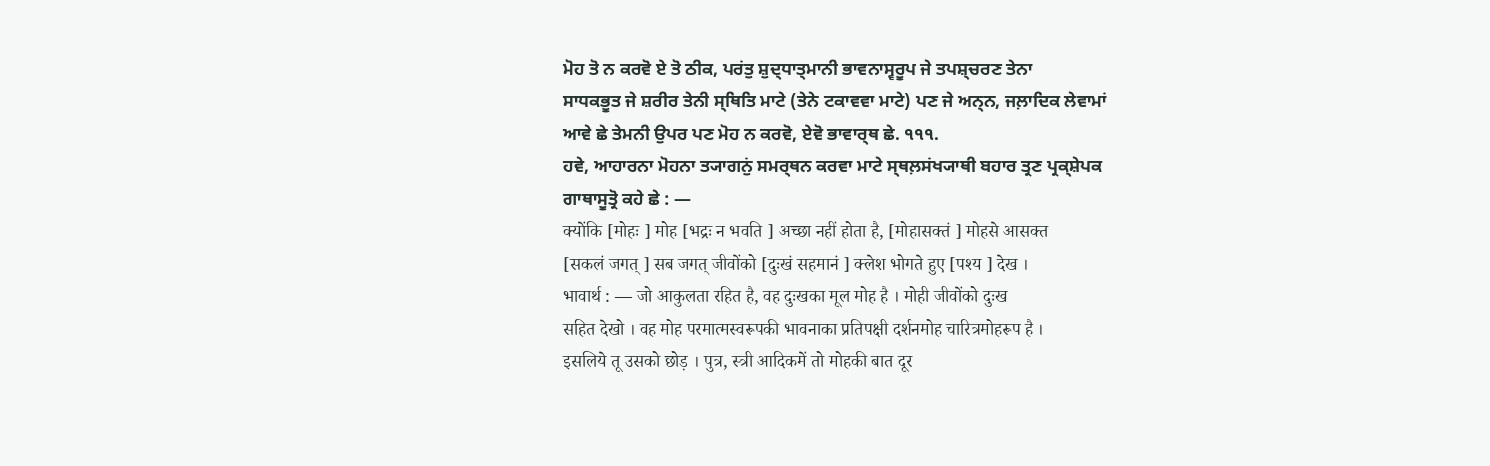ਮੋਹ ਤੋ ਨ ਕਰਵੋ ਏ ਤੋ ਠੀਕ, ਪਰਂਤੁ ਸ਼ੁਦ੍ਧਾਤ੍ਮਾਨੀ ਭਾਵਨਾਸ੍ਵਰੂਪ ਜੇ ਤਪਸ਼੍ਚਰਣ ਤੇਨਾ
ਸਾਧਕਭੂਤ ਜੇ ਸ਼ਰੀਰ ਤੇਨੀ ਸ੍ਥਿਤਿ ਮਾਟੇ (ਤੇਨੇ ਟਕਾਵਵਾ ਮਾਟੇ) ਪਣ ਜੇ ਅਨ੍ਨ, ਜਲ਼ਾਦਿਕ ਲੇਵਾਮਾਂ
ਆਵੇ ਛੇ ਤੇਮਨੀ ਉਪਰ ਪਣ ਮੋਹ ਨ ਕਰਵੋ, ਏਵੋ ਭਾਵਾਰ੍ਥ ਛੇ. ੧੧੧.
ਹਵੇ, ਆਹਾਰਨਾ ਮੋਹਨਾ ਤ੍ਯਾਗਨੁਂ ਸਮਰ੍ਥਨ ਕਰਵਾ ਮਾਟੇ ਸ੍ਥਲ਼ਸਂਖ੍ਯਾਥੀ ਬਹਾਰ ਤ੍ਰਣ ਪ੍ਰਕ੍ਸ਼ੇਪਕ
ਗਾਥਾਸੂਤ੍ਰੋ ਕਹੇ ਛੇ : —
क्योंकि [मोहः ] मोह [भद्रः न भवति ] अच्छा नहीं होता है, [मोहासक्तं ] मोहसे आसक्त
[सकलं जगत् ] सब जगत् जीवोंको [दुःखं सहमानं ] क्लेश भोगते हुए [पश्य ] देख ।
भावार्थ : — जो आकुलता रहित है, वह दुःखका मूल मोह है । मोही जीवोंको दुःख
सहित देखो । वह मोह परमात्मस्वरूपकी भावनाका प्रतिपक्षी दर्शनमोह चारित्रमोहरूप है ।
इसलिये तू उसको छोड़ । पुत्र, स्त्री आदिकमें तो मोहकी बात दूर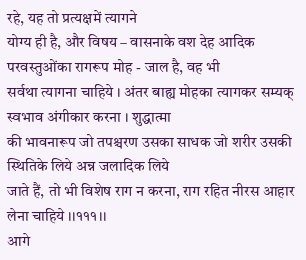रहे, यह तो प्रत्यक्षमें त्यागने
योग्य ही है, और विषय – वासनाके वश देह आदिक परवस्तुओंका रागरूप मोह - जाल है, वह भी
सर्वथा त्यागना चाहिये । अंतर बाह्य मोहका त्यागकर सम्यक् स्वभाव अंगीकार करना । शुद्धात्मा
की भावनारूप जो तपश्चरण उसका साधक जो शरीर उसकी स्थितिके लिये अन्न जलादिक लिये
जाते हैं, तो भी विशेष राग न करना, राग रहित नीरस आहार लेना चाहिये ।।१११।।
आगे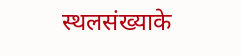स्थलसंख्याके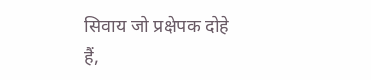सिवाय जो प्रक्षेपक दोहे हैं,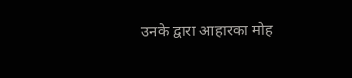उनके द्वारा आहारका मोह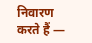निवारण
करते हैं —